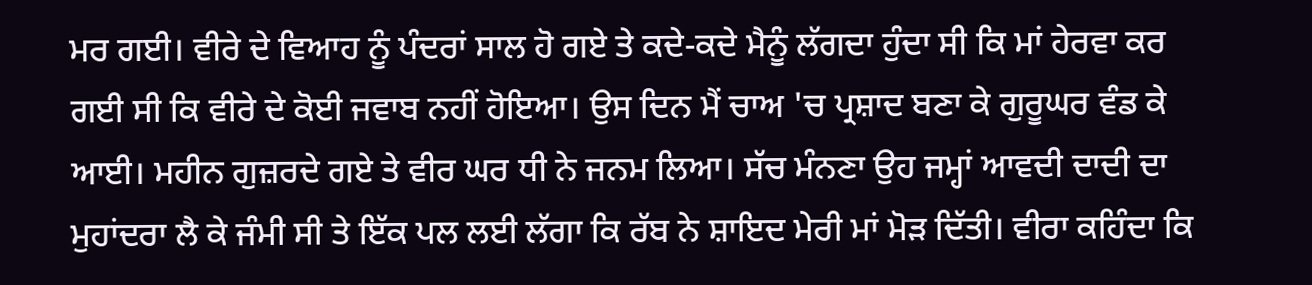ਮਰ ਗਈ। ਵੀਰੇ ਦੇ ਵਿਆਹ ਨੂੰ ਪੰਦਰਾਂ ਸਾਲ ਹੋ ਗਏ ਤੇ ਕਦੇ-ਕਦੇ ਮੈਨੂੰ ਲੱਗਦਾ ਹੁੰਦਾ ਸੀ ਕਿ ਮਾਂ ਹੇਰਵਾ ਕਰ ਗਈ ਸੀ ਕਿ ਵੀਰੇ ਦੇ ਕੋਈ ਜਵਾਬ ਨਹੀਂ ਹੋਇਆ। ਉਸ ਦਿਨ ਮੈਂ ਚਾਅ 'ਚ ਪ੍ਰਸ਼ਾਦ ਬਣਾ ਕੇ ਗੁਰੂਘਰ ਵੰਡ ਕੇ ਆਈ। ਮਹੀਨ ਗੁਜ਼ਰਦੇ ਗਏ ਤੇ ਵੀਰ ਘਰ ਧੀ ਨੇ ਜਨਮ ਲਿਆ। ਸੱਚ ਮੰਨਣਾ ਉਹ ਜਮ੍ਹਾਂ ਆਵਦੀ ਦਾਦੀ ਦਾ ਮੁਹਾਂਦਰਾ ਲੈ ਕੇ ਜੰਮੀ ਸੀ ਤੇ ਇੱਕ ਪਲ ਲਈ ਲੱਗਾ ਕਿ ਰੱਬ ਨੇ ਸ਼ਾਇਦ ਮੇਰੀ ਮਾਂ ਮੋੜ ਦਿੱਤੀ। ਵੀਰਾ ਕਹਿੰਦਾ ਕਿ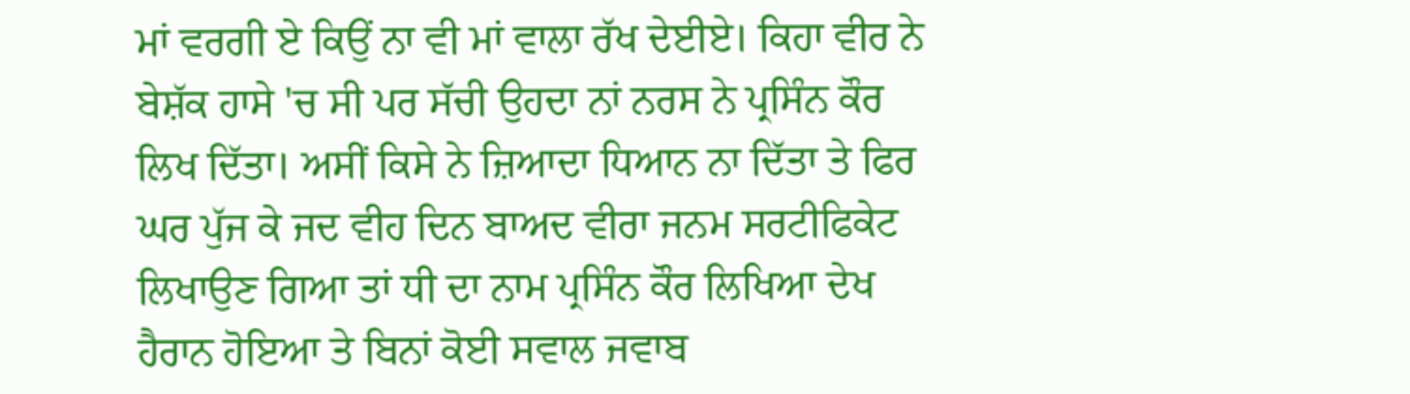ਮਾਂ ਵਰਗੀ ਏ ਕਿਉਂ ਨਾ ਵੀ ਮਾਂ ਵਾਲਾ ਰੱਖ ਦੇਈਏ। ਕਿਹਾ ਵੀਰ ਨੇ ਬੇਸ਼ੱਕ ਹਾਸੇ 'ਚ ਸੀ ਪਰ ਸੱਚੀ ਉਹਦਾ ਨਾਂ ਨਰਸ ਨੇ ਪ੍ਰਸਿੰਨ ਕੌਰ ਲਿਖ ਦਿੱਤਾ। ਅਸੀਂ ਕਿਸੇ ਨੇ ਜ਼ਿਆਦਾ ਧਿਆਨ ਨਾ ਦਿੱਤਾ ਤੇ ਫਿਰ ਘਰ ਪੁੱਜ ਕੇ ਜਦ ਵੀਹ ਦਿਨ ਬਾਅਦ ਵੀਰਾ ਜਨਮ ਸਰਟੀਫਿਕੇਟ ਲਿਖਾਉਣ ਗਿਆ ਤਾਂ ਧੀ ਦਾ ਨਾਮ ਪ੍ਰਸਿੰਨ ਕੌਰ ਲਿਖਿਆ ਦੇਖ ਹੈਰਾਨ ਹੋਇਆ ਤੇ ਬਿਨਾਂ ਕੋਈ ਸਵਾਲ ਜਵਾਬ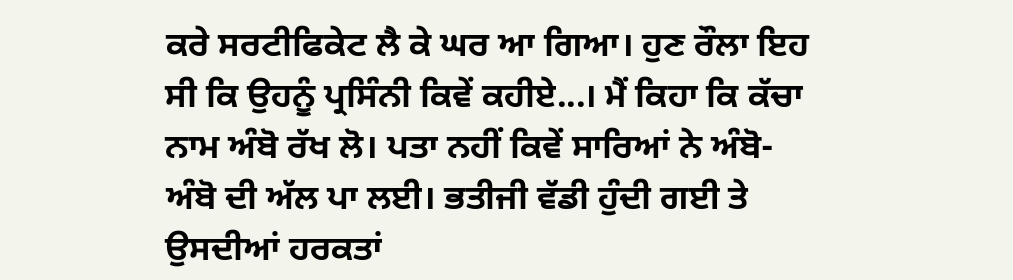ਕਰੇ ਸਰਟੀਫਿਕੇਟ ਲੈ ਕੇ ਘਰ ਆ ਗਿਆ। ਹੁਣ ਰੌਲਾ ਇਹ ਸੀ ਕਿ ਉਹਨੂੰ ਪ੍ਰਸਿੰਨੀ ਕਿਵੇਂ ਕਹੀਏ...। ਮੈਂ ਕਿਹਾ ਕਿ ਕੱਚਾ ਨਾਮ ਅੰਬੋ ਰੱਖ ਲੋ। ਪਤਾ ਨਹੀਂ ਕਿਵੇਂ ਸਾਰਿਆਂ ਨੇ ਅੰਬੋ-ਅੰਬੋ ਦੀ ਅੱਲ ਪਾ ਲਈ। ਭਤੀਜੀ ਵੱਡੀ ਹੁੰਦੀ ਗਈ ਤੇ ਉਸਦੀਆਂ ਹਰਕਤਾਂ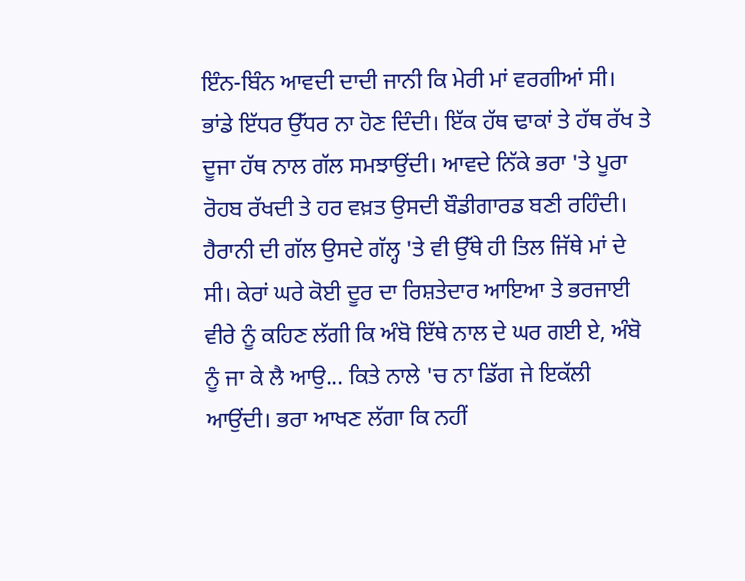ਇੰਨ-ਬਿੰਨ ਆਵਦੀ ਦਾਦੀ ਜਾਨੀ ਕਿ ਮੇਰੀ ਮਾਂ ਵਰਗੀਆਂ ਸੀ। ਭਾਂਡੇ ਇੱਧਰ ਉੱਧਰ ਨਾ ਹੋਣ ਦਿੰਦੀ। ਇੱਕ ਹੱਥ ਢਾਕਾਂ ਤੇ ਹੱਥ ਰੱਖ ਤੇ ਦੂਜਾ ਹੱਥ ਨਾਲ ਗੱਲ ਸਮਝਾਉਂਦੀ। ਆਵਦੇ ਨਿੱਕੇ ਭਰਾ 'ਤੇ ਪੂਰਾ ਰੋਹਬ ਰੱਖਦੀ ਤੇ ਹਰ ਵਖ਼ਤ ਉਸਦੀ ਬੌਡੀਗਾਰਡ ਬਣੀ ਰਹਿੰਦੀ। ਹੈਰਾਨੀ ਦੀ ਗੱਲ ਉਸਦੇ ਗੱਲ੍ਹ 'ਤੇ ਵੀ ਉੱਥੇ ਹੀ ਤਿਲ ਜਿੱਥੇ ਮਾਂ ਦੇ ਸੀ। ਕੇਰਾਂ ਘਰੇ ਕੋਈ ਦੂਰ ਦਾ ਰਿਸ਼ਤੇਦਾਰ ਆਇਆ ਤੇ ਭਰਜਾਈ ਵੀਰੇ ਨੂੰ ਕਹਿਣ ਲੱਗੀ ਕਿ ਅੰਬੋ ਇੱਥੇ ਨਾਲ ਦੇ ਘਰ ਗਈ ਏ, ਅੰਬੋ ਨੂੰ ਜਾ ਕੇ ਲੈ ਆਉ... ਕਿਤੇ ਨਾਲੇ 'ਚ ਨਾ ਡਿੱਗ ਜੇ ਇਕੱਲੀ ਆਉਂਦੀ। ਭਰਾ ਆਖਣ ਲੱਗਾ ਕਿ ਨਹੀਂ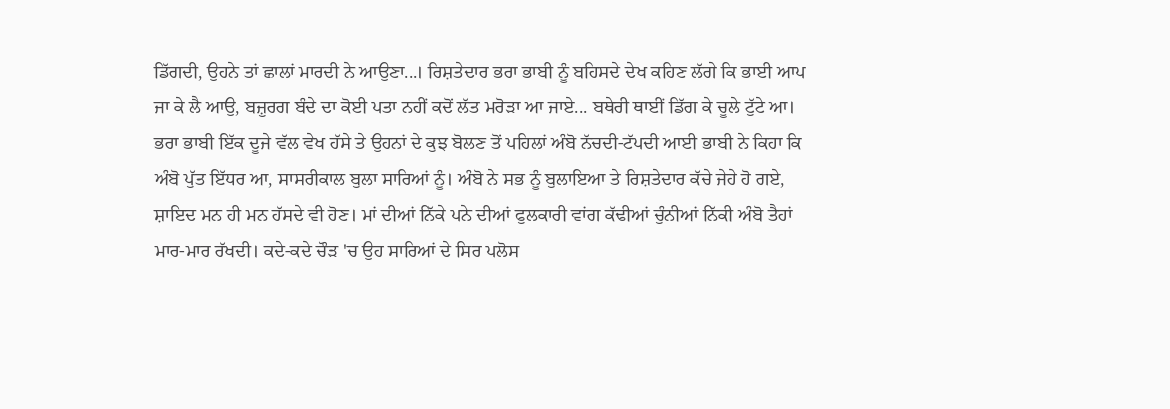ਡਿੱਗਦੀ, ਉਹਨੇ ਤਾਂ ਛਾਲਾਂ ਮਾਰਦੀ ਨੇ ਆਉਣਾ...। ਰਿਸ਼ਤੇਦਾਰ ਭਰਾ ਭਾਬੀ ਨੂੰ ਬਹਿਸਦੇ ਦੇਖ ਕਹਿਣ ਲੱਗੇ ਕਿ ਭਾਈ ਆਪ ਜਾ ਕੇ ਲੈ ਆਉ, ਬਜ਼ੁਰਗ ਬੰਦੇ ਦਾ ਕੋਈ ਪਤਾ ਨਹੀਂ ਕਦੋਂ ਲੱਤ ਮਰੋੜਾ ਆ ਜਾਏ... ਬਥੇਰੀ ਥਾਈਂ ਡਿੱਗ ਕੇ ਚੂਲੇ ਟੁੱਟੇ ਆ। ਭਰਾ ਭਾਬੀ ਇੱਕ ਦੂਜੇ ਵੱਲ ਵੇਖ ਹੱਸੇ ਤੇ ਉਹਨਾਂ ਦੇ ਕੁਝ ਬੋਲਣ ਤੋਂ ਪਹਿਲਾਂ ਅੰਬੋ ਨੱਚਦੀ-ਟੱਪਦੀ ਆਈ ਭਾਬੀ ਨੇ ਕਿਹਾ ਕਿ ਅੰਬੋ ਪੁੱਤ ਇੱਧਰ ਆ, ਸਾਸਰੀਕਾਲ ਬੁਲਾ ਸਾਰਿਆਂ ਨੂੰ। ਅੰਬੋ ਨੇ ਸਭ ਨੂੰ ਬੁਲਾਇਆ ਤੇ ਰਿਸ਼ਤੇਦਾਰ ਕੱਚੇ ਜੇਹੇ ਹੋ ਗਏ, ਸ਼ਾਇਦ ਮਨ ਹੀ ਮਨ ਹੱਸਦੇ ਵੀ ਹੋਣ। ਮਾਂ ਦੀਆਂ ਨਿੱਕੇ ਪਨੇ ਦੀਆਂ ਫੁਲਕਾਰੀ ਵਾਂਗ ਕੱਢੀਆਂ ਚੁੰਨੀਆਂ ਨਿੱਕੀ ਅੰਬੋ ਤੈਹਾਂ ਮਾਰ-ਮਾਰ ਰੱਖਦੀ। ਕਦੇ-ਕਦੇ ਚੌੜ 'ਚ ਉਹ ਸਾਰਿਆਂ ਦੇ ਸਿਰ ਪਲੋਸ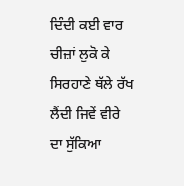ਦਿੰਦੀ ਕਈ ਵਾਰ ਚੀਜ਼ਾਂ ਲੁਕੋ ਕੇ ਸਿਰਹਾਣੇ ਥੱਲੇ ਰੱਖ ਲੈਂਦੀ ਜਿਵੇਂ ਵੀਰੇ ਦਾ ਸੁੱਕਿਆ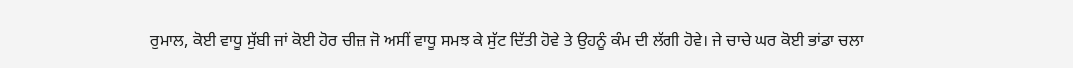ਰੁਮਾਲ, ਕੋਈ ਵਾਧੂ ਸੁੱਬੀ ਜਾਂ ਕੋਈ ਹੋਰ ਚੀਜ਼ ਜੋ ਅਸੀਂ ਵਾਧੂ ਸਮਝ ਕੇ ਸੁੱਟ ਦਿੱਤੀ ਹੋਵੇ ਤੇ ਉਹਨੂੰ ਕੰਮ ਦੀ ਲੱਗੀ ਹੋਵੇ। ਜੇ ਚਾਚੇ ਘਰ ਕੋਈ ਭਾਂਡਾ ਚਲਾ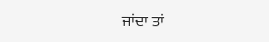ਜਾਂਦਾ ਤਾਂ